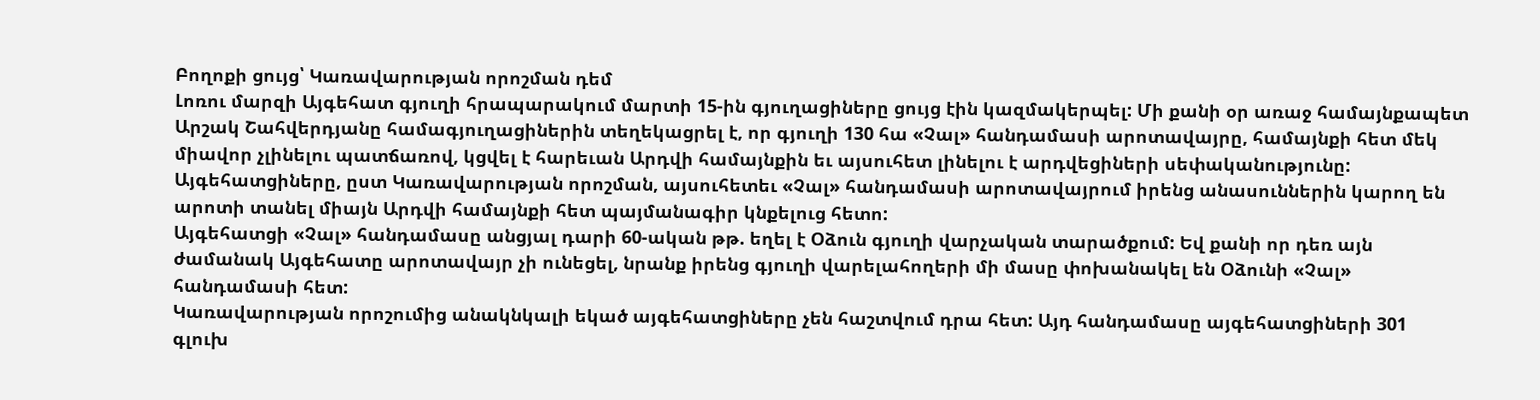Բողոքի ցույց՝ Կառավարության որոշման դեմ
Լոռու մարզի Այգեհատ գյուղի հրապարակում մարտի 15-ին գյուղացիները ցույց էին կազմակերպել: Մի քանի օր առաջ համայնքապետ Արշակ Շահվերդյանը համագյուղացիներին տեղեկացրել է, որ գյուղի 130 հա «Չալ» հանդամասի արոտավայրը, համայնքի հետ մեկ միավոր չլինելու պատճառով, կցվել է հարեւան Արդվի համայնքին եւ այսուհետ լինելու է արդվեցիների սեփականությունը:
Այգեհատցիները, ըստ Կառավարության որոշման, այսուհետեւ «Չալ» հանդամասի արոտավայրում իրենց անասուններին կարող են արոտի տանել միայն Արդվի համայնքի հետ պայմանագիր կնքելուց հետո:
Այգեհատցի «Չալ» հանդամասը անցյալ դարի 60-ական թթ. եղել է Օձուն գյուղի վարչական տարածքում: Եվ քանի որ դեռ այն ժամանակ Այգեհատը արոտավայր չի ունեցել, նրանք իրենց գյուղի վարելահողերի մի մասը փոխանակել են Օձունի «Չալ» հանդամասի հետ:
Կառավարության որոշումից անակնկալի եկած այգեհատցիները չեն հաշտվում դրա հետ: Այդ հանդամասը այգեհատցիների 301 գլուխ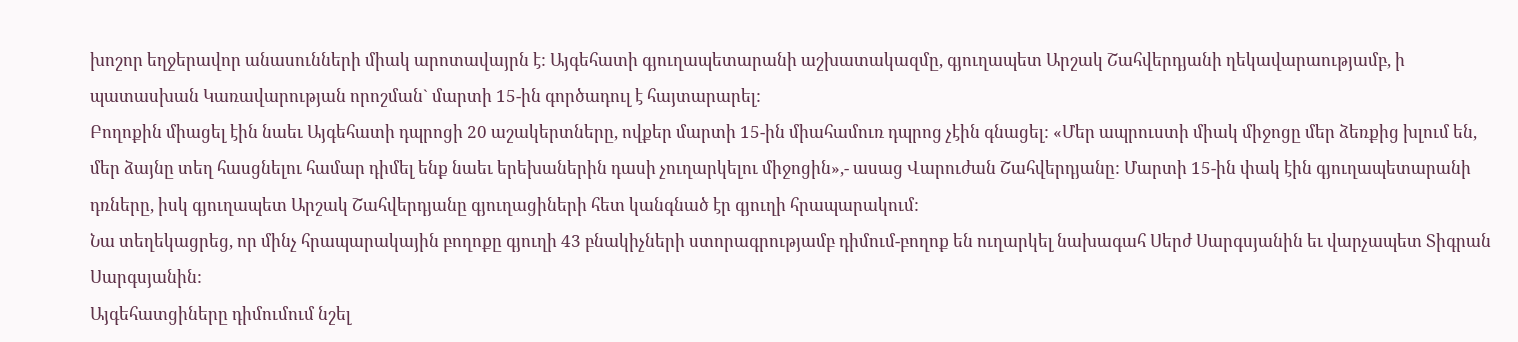խոշոր եղջերավոր անասունների միակ արոտավայրն է: Այգեհատի գյուղապետարանի աշխատակազմը, գյուղապետ Արշակ Շահվերդյանի ղեկավարաությամբ, ի պատասխան Կառավարության որոշման` մարտի 15-ին գործադուլ է հայտարարել:
Բողոքին միացել էին նաեւ Այգեհատի դպրոցի 20 աշակերտները, ովքեր մարտի 15-ին միահամուռ դպրոց չէին գնացել: «Մեր ապրուստի միակ միջոցը մեր ձեռքից խլում են, մեր ձայնը տեղ հասցնելու համար դիմել ենք նաեւ երեխաներին դասի չուղարկելու միջոցին»,- ասաց Վարուժան Շահվերդյանը: Մարտի 15-ին փակ էին գյուղապետարանի դռները, իսկ գյուղապետ Արշակ Շահվերդյանը գյուղացիների հետ կանգնած էր գյուղի հրապարակում:
Նա տեղեկացրեց, որ մինչ հրապարակային բողոքը գյուղի 43 բնակիչների ստորագրությամբ դիմում-բողոք են ուղարկել նախագահ Սերժ Սարգսյանին եւ վարչապետ Տիգրան Սարգսյանին:
Այգեհատցիները դիմումում նշել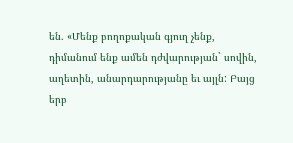են. «Մենք բողոքական գյուղ չենք, դիմանում ենք ամեն դժվարության` սովին, աղետին, անարդարությանը եւ այլն: Բայց երբ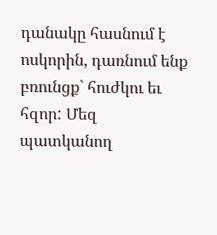դանակը հասնում է ոսկորին, դառնում ենք բռունցք` հուժկու եւ հզոր: Մեզ պատկանող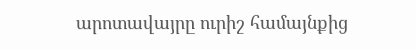արոտավայրը ուրիշ համայնքից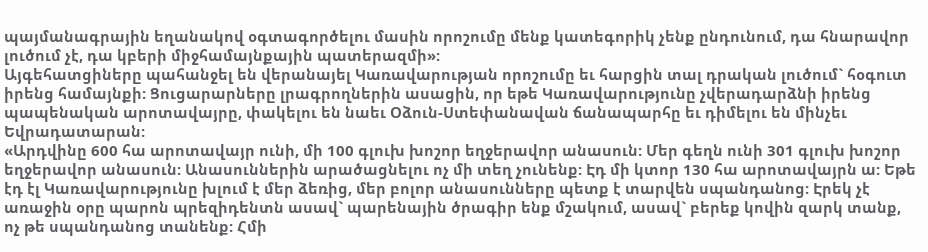պայմանագրային եղանակով օգտագործելու մասին որոշումը մենք կատեգորիկ չենք ընդունում, դա հնարավոր լուծում չէ, դա կբերի միջհամայնքային պատերազմի»:
Այգեհատցիները պահանջել են վերանայել Կառավարության որոշումը եւ հարցին տալ դրական լուծում` հօգուտ իրենց համայնքի: Ցուցարարները լրագրողներին ասացին, որ եթե Կառավարությունը չվերադարձնի իրենց պապենական արոտավայրը, փակելու են նաեւ Օձուն-Ստեփանավան ճանապարհը եւ դիմելու են մինչեւ Եվրադատարան:
«Արդվինը 600 հա արոտավայր ունի, մի 100 գլուխ խոշոր եղջերավոր անասուն: Մեր գեղն ունի 301 գլուխ խոշոր եղջերավոր անասուն: Անասուններին արածացնելու ոչ մի տեղ չունենք: Էդ մի կտոր 130 հա արոտավայրն ա: Եթե էդ էլ Կառավարությունը խլում է մեր ձեռից, մեր բոլոր անասունները պետք է տարվեն սպանդանոց: Էրեկ չէ առաջին օրը պարոն պրեզիդենտն ասավ` պարենային ծրագիր ենք մշակում, ասավ` բերեք կովին զարկ տանք, ոչ թե սպանդանոց տանենք: Հմի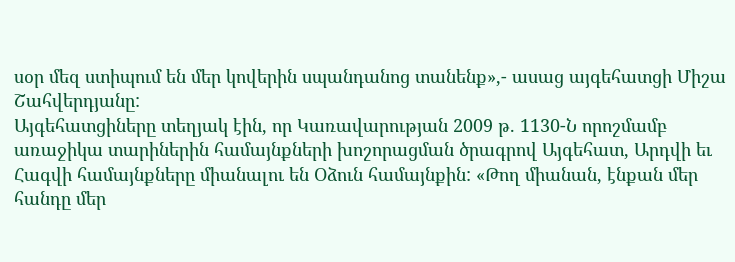սօր մեզ ստիպում են մեր կովերին սպանդանոց տանենք»,- ասաց այգեհատցի Միշա Շահվերդյանը:
Այգեհատցիները տեղյակ էին, որ Կառավարության 2009 թ. 1130-Ն որոշմամբ առաջիկա տարիներին համայնքների խոշորացման ծրագրով Այգեհատ, Արդվի եւ Հագվի համայնքները միանալու են Օձուն համայնքին: «Թող միանան, էնքան մեր հանդը մեր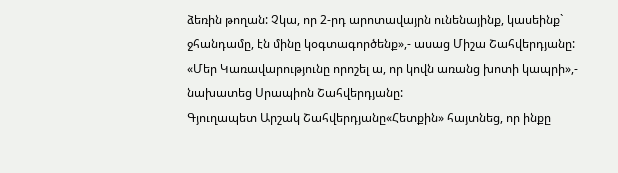ձեռին թողան: Չկա, որ 2-րդ արոտավայրն ունենայինք, կասեինք` ջհանդամը, էն մինը կօգտագործենք»,- ասաց Միշա Շահվերդյանը:
«Մեր Կառավարությունը որոշել ա, որ կովն առանց խոտի կապրի»,- նախատեց Սրապիոն Շահվերդյանը:
Գյուղապետ Արշակ Շահվերդյանը«Հետքին» հայտնեց, որ ինքը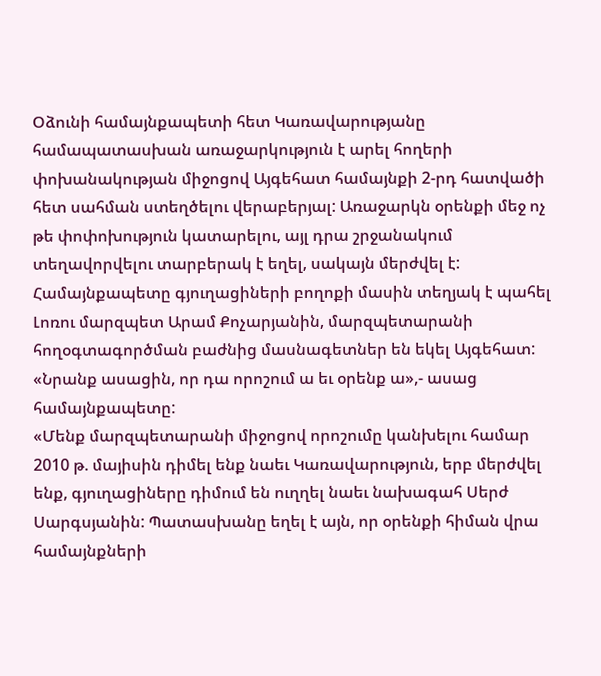Օձունի համայնքապետի հետ Կառավարությանը համապատասխան առաջարկություն է արել հողերի փոխանակության միջոցով Այգեհատ համայնքի 2-րդ հատվածի հետ սահման ստեղծելու վերաբերյալ: Առաջարկն օրենքի մեջ ոչ թե փոփոխություն կատարելու, այլ դրա շրջանակում տեղավորվելու տարբերակ է եղել, սակայն մերժվել է:
Համայնքապետը գյուղացիների բողոքի մասին տեղյակ է պահել Լոռու մարզպետ Արամ Քոչարյանին, մարզպետարանի հողօգտագործման բաժնից մասնագետներ են եկել Այգեհատ: «Նրանք ասացին, որ դա որոշում ա եւ օրենք ա»,- ասաց համայնքապետը:
«Մենք մարզպետարանի միջոցով որոշումը կանխելու համար 2010 թ. մայիսին դիմել ենք նաեւ Կառավարություն, երբ մերժվել ենք, գյուղացիները դիմում են ուղղել նաեւ նախագահ Սերժ Սարգսյանին: Պատասխանը եղել է այն, որ օրենքի հիման վրա համայնքների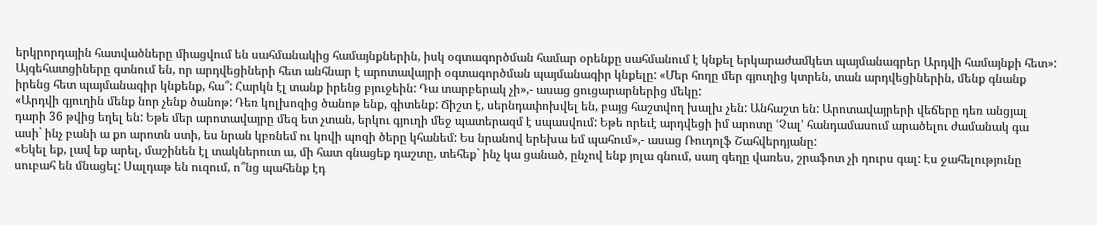երկրորդային հատվածները միացվում են սահմանակից համայնքներին, իսկ օգտագործման համար օրենքը սահմանում է կնքել երկարաժամկետ պայմանագրեր Արդվի համայնքի հետ»:
Այգեհատցիները գտնում են, որ արդվեցիների հետ անհնար է արոտավայրի օգտագործման պայմանագիր կնքելը: «Մեր հողը մեր գյուղից կտրեն, տան արդվեցիներին, մենք գնանք իրենց հետ պայմանագիր կնքենք, հա՞: Հարկն էլ տանք իրենց բյուջեին: Դա տարբերակ չի»,- ասաց ցուցարարներից մեկը:
«Արդվի գյուղին մենք նոր չենք ծանոթ: Դեռ կոլխոզից ծանոթ ենք, գիտենք: Ճիշտ է, սերնդափոխվել են, բայց հաշտվող խալխ չեն: Անհաշտ են: Արոտավայրերի վեճերը դեռ անցյալ դարի 36 թվից եղել են: Եթե մեր արոտավայրը մեզ ետ չտան, երկու գյուղի մեջ պատերազմ է սպասվում: Եթե որեւէ արդվեցի իմ արոտը ՙՉալ՚ հանդամասում արածելու ժամանակ գա ասի` ինչ բանի ա քո արոտն ստի, ես նրան կբռնեմ ու կովի պոզի ծերը կհանեմ: Ես նրանով երեխա եմ պահում»,- ասաց Ռուդոլֆ Շահվերդյանը:
«Եկել եք, լավ եք արել, մաշինեն էլ տակներուտ ա, մի հատ գնացեք դաշտը, տեհեք` ինչ կա ցանած, ընչով ենք յոլա գնում, սաղ գեղը վառես, շրաֆոտ չի դուրս գալ: Էս ջահելությունը սուբահ են մնացել: Սալդաթ են ուզում, ո՞նց պահենք էդ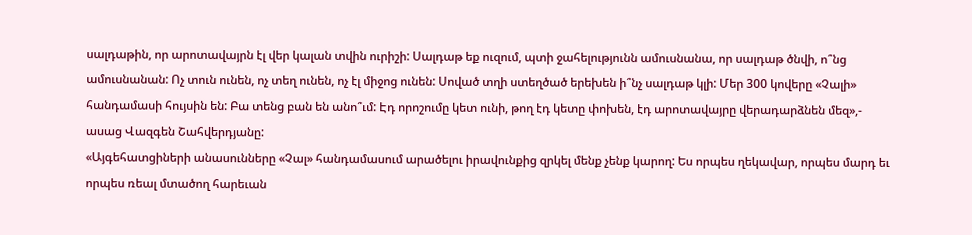սալդաթին, որ արոտավայրն էլ վեր կալան տվին ուրիշի: Սալդաթ եք ուզում, պտի ջահելությունն ամուսնանա, որ սալդաթ ծնվի, ո՞նց ամուսնանան: Ոչ տուն ունեն, ոչ տեղ ունեն, ոչ էլ միջոց ունեն: Սոված տղի ստեղծած երեխեն ի՞նչ սալդաթ կլի: Մեր 300 կովերը «Չալի» հանդամասի հույսին են: Բա տենց բան են անո՞ւմ: Էդ որոշումը կետ ունի, թող էդ կետը փոխեն, էդ արոտավայրը վերադարձնեն մեզ»,- ասաց Վազգեն Շահվերդյանը:
«Այգեհատցիների անասունները «Չալ» հանդամասում արածելու իրավունքից զրկել մենք չենք կարող: Ես որպես ղեկավար, որպես մարդ եւ որպես ռեալ մտածող հարեւան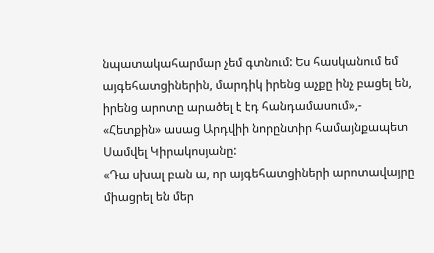նպատակահարմար չեմ գտնում: Ես հասկանում եմ այգեհատցիներին, մարդիկ իրենց աչքը ինչ բացել են, իրենց արոտը արածել է էդ հանդամասում»,- «Հետքին» ասաց Արդվիի նորընտիր համայնքապետ Սամվել Կիրակոսյանը:
«Դա սխալ բան ա, որ այգեհատցիների արոտավայրը միացրել են մեր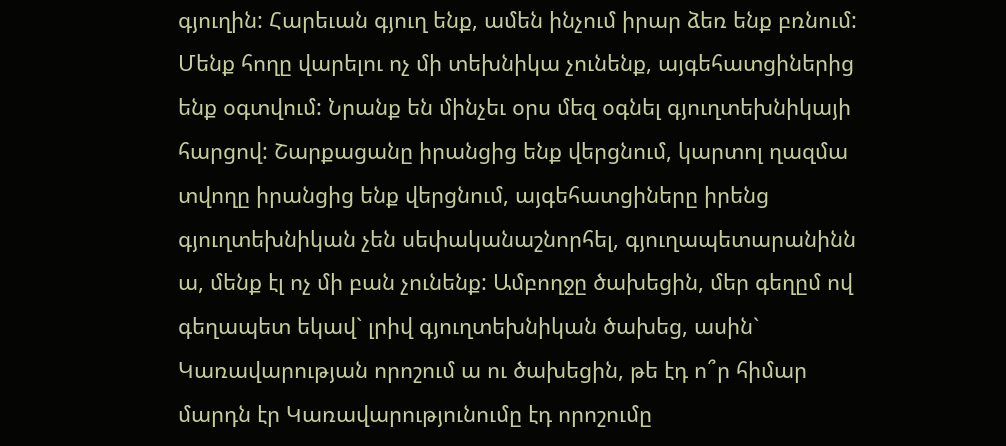գյուղին: Հարեւան գյուղ ենք, ամեն ինչում իրար ձեռ ենք բռնում: Մենք հողը վարելու ոչ մի տեխնիկա չունենք, այգեհատցիներից ենք օգտվում: Նրանք են մինչեւ օրս մեզ օգնել գյուղտեխնիկայի հարցով: Շարքացանը իրանցից ենք վերցնում, կարտոլ ղազմա տվողը իրանցից ենք վերցնում, այգեհատցիները իրենց գյուղտեխնիկան չեն սեփականաշնորհել, գյուղապետարանինն ա, մենք էլ ոչ մի բան չունենք: Ամբողջը ծախեցին, մեր գեղըմ ով գեղապետ եկավ` լրիվ գյուղտեխնիկան ծախեց, ասին` Կառավարության որոշում ա ու ծախեցին, թե էդ ո՞ր հիմար մարդն էր Կառավարությունումը էդ որոշումը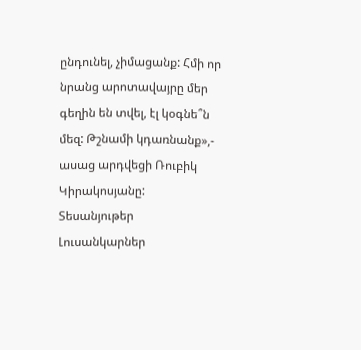ընդունել, չիմացանք: Հմի որ նրանց արոտավայրը մեր գեղին են տվել, էլ կօգնե՞ն մեզ: Թշնամի կդառնանք»,- ասաց արդվեցի Ռուբիկ Կիրակոսյանը:
Տեսանյութեր
Լուսանկարներ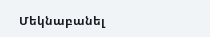Մեկնաբանել